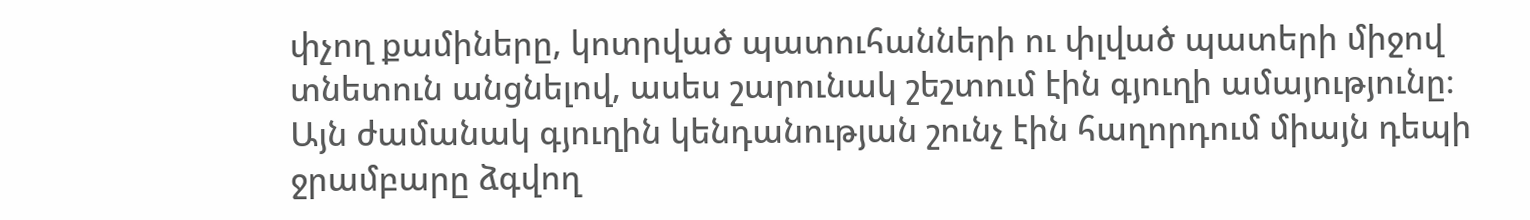փչող քամիները, կոտրված պատուհանների ու փլված պատերի միջով տնետուն անցնելով, ասես շարունակ շեշտում էին գյուղի ամայությունը։ Այն ժամանակ գյուղին կենդանության շունչ էին հաղորդում միայն դեպի ջրամբարը ձգվող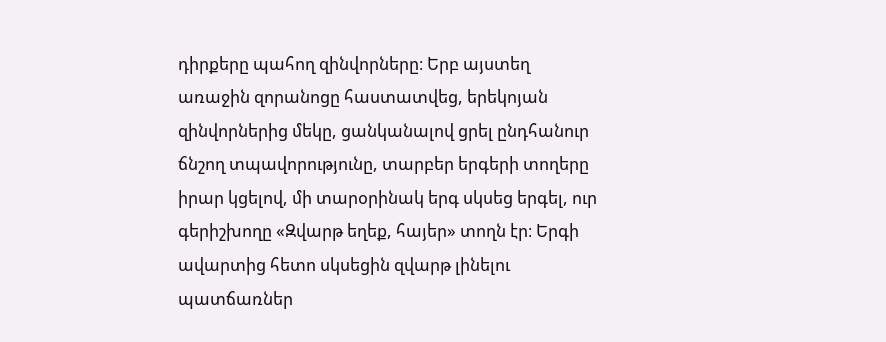դիրքերը պահող զինվորները։ Երբ այստեղ առաջին զորանոցը հաստատվեց, երեկոյան զինվորներից մեկը, ցանկանալով ցրել ընդհանուր ճնշող տպավորությունը, տարբեր երգերի տողերը իրար կցելով, մի տարօրինակ երգ սկսեց երգել, ուր գերիշխողը «Զվարթ եղեք, հայեր» տողն էր։ Երգի ավարտից հետո սկսեցին զվարթ լինելու պատճառներ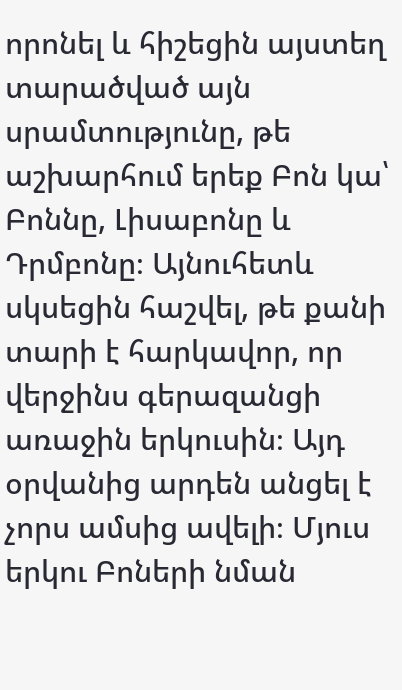որոնել և հիշեցին այստեղ տարածված այն սրամտությունը, թե աշխարհում երեք Բոն կա՝ Բոննը, Լիսաբոնը և Դրմբոնը։ Այնուհետև սկսեցին հաշվել, թե քանի տարի է հարկավոր, որ վերջինս գերազանցի առաջին երկուսին։ Այդ օրվանից արդեն անցել է չորս ամսից ավելի։ Մյուս երկու Բոների նման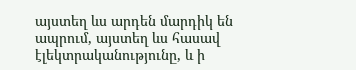այստեղ ևս արդեն մարդիկ են ապրում, այստեղ ևս հասավ էլեկտրականությունը, և ի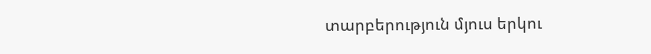տարբերություն մյուս երկու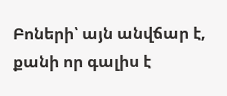Բոների՝ այն անվճար է, քանի որ գալիս է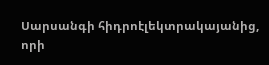Սարսանգի հիդրոէլեկտրակայանից, որի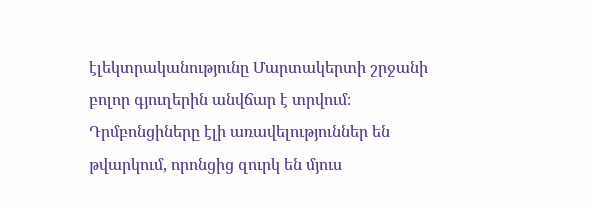էլեկտրականությունը Մարտակերտի շրջանի բոլոր գյուղերին անվճար է տրվում։ Դրմբոնցիները էլի առավելություններ են թվարկում, որոնցից զուրկ են մյուս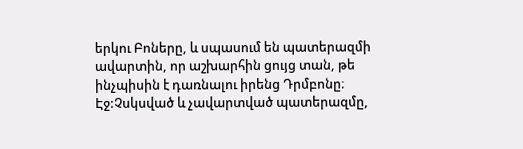երկու Բոները, և սպասում են պատերազմի ավարտին, որ աշխարհին ցույց տան, թե ինչպիսին է դառնալու իրենց Դրմբոնը։
Էջ:Չսկսված և չավարտված պատերազմը,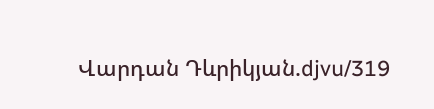Վարդան Դևրիկյան.djvu/319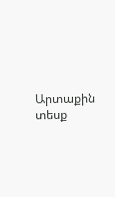Արտաքին տեսք